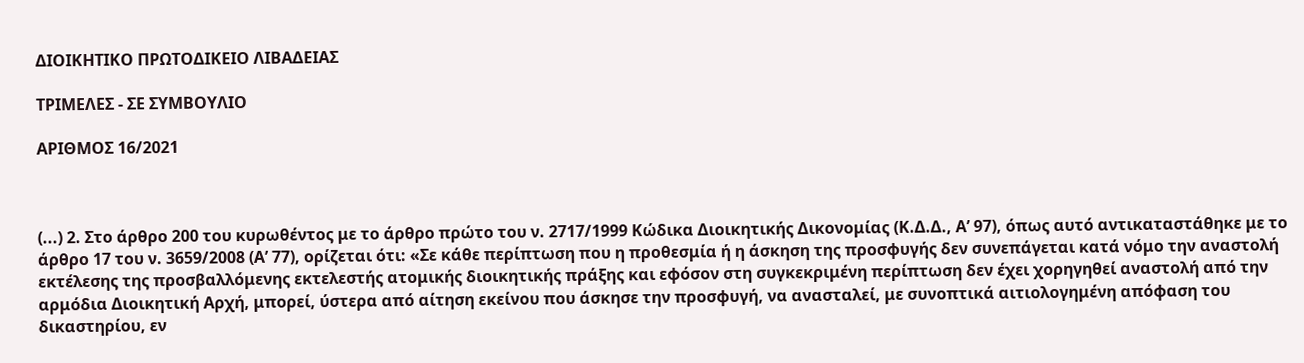ΔΙΟΙΚΗΤΙΚΟ ΠΡΩΤΟΔΙΚΕΙΟ ΛΙΒΑΔΕΙΑΣ

ΤΡΙΜΕΛΕΣ - ΣΕ ΣΥΜΒΟΥΛΙΟ

ΑΡΙΘΜΟΣ 16/2021



(...) 2. Στο άρθρο 200 του κυρωθέντος με το άρθρο πρώτο του ν. 2717/1999 Κώδικα Διοικητικής Δικονομίας (Κ.Δ.Δ., Α’ 97), όπως αυτό αντικαταστάθηκε με το άρθρο 17 του ν. 3659/2008 (Α’ 77), ορίζεται ότι: «Σε κάθε περίπτωση που η προθεσμία ή η άσκηση της προσφυγής δεν συνεπάγεται κατά νόμο την αναστολή εκτέλεσης της προσβαλλόμενης εκτελεστής ατομικής διοικητικής πράξης και εφόσον στη συγκεκριμένη περίπτωση δεν έχει χορηγηθεί αναστολή από την αρμόδια Διοικητική Αρχή, μπορεί, ύστερα από αίτηση εκείνου που άσκησε την προσφυγή, να ανασταλεί, με συνοπτικά αιτιολογημένη απόφαση του δικαστηρίου, εν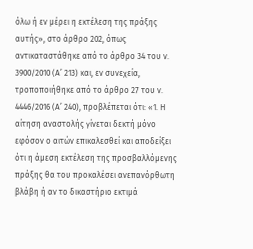όλω ή εν μέρει η εκτέλεση της πράξης αυτής», στο άρθρο 202, όπως αντικαταστάθηκε από το άρθρο 34 του ν. 3900/2010 (Α’ 213) και, εν συνεχεία, τροποποιήθηκε από το άρθρο 27 του ν. 4446/2016 (Α’ 240), προβλέπεται ότι: «1. Η αίτηση αναστολής γίνεται δεκτή μόνο εφόσον ο αιτών επικαλεσθεί και αποδείξει ότι η άμεση εκτέλεση της προσβαλλόμενης πράξης θα του προκαλέσει ανεπανόρθωτη βλάβη ή αν το δικαστήριο εκτιμά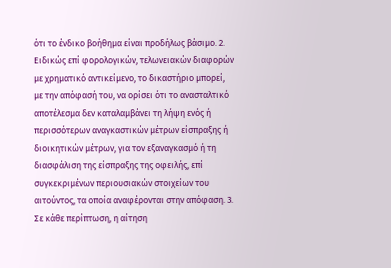ότι το ένδικο βοήθημα είναι προδήλως βάσιμο. 2. Ειδικώς επί φορολογικών, τελωνειακών διαφορών με χρηματικό αντικείμενο, το δικαστήριο μπορεί, με την απόφασή του, να ορίσει ότι το ανασταλτικό αποτέλεσμα δεν καταλαμβάνει τη λήψη ενός ή περισσότερων αναγκαστικών μέτρων είσπραξης ή διοικητικών μέτρων, για τον εξαναγκασμό ή τη διασφάλιση της είσπραξης της οφειλής, επί συγκεκριμένων περιουσιακών στοιχείων του αιτούντος, τα οποία αναφέρονται στην απόφαση. 3. Σε κάθε περίπτωση, η αίτηση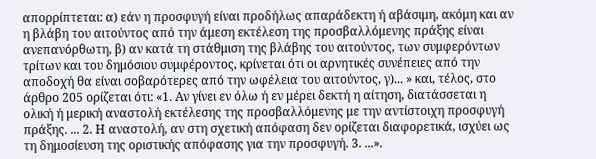απορρίπτεται: α) εάν η προσφυγή είναι προδήλως απαράδεκτη ή αβάσιμη, ακόμη και αν η βλάβη του αιτούντος από την άμεση εκτέλεση της προσβαλλόμενης πράξης είναι ανεπανόρθωτη, β) αν κατά τη στάθμιση της βλάβης του αιτούντος, των συμφερόντων τρίτων και του δημόσιου συμφέροντος, κρίνεται ότι οι αρνητικές συνέπειες από την αποδοχή θα είναι σοβαρότερες από την ωφέλεια του αιτούντος, γ)... » και, τέλος, στο άρθρο 205 ορίζεται ότι: «1. Αν γίνει εν όλω ή εν μέρει δεκτή η αίτηση, διατάσσεται η ολική ή μερική αναστολή εκτέλεσης της προσβαλλόμενης με την αντίστοιχη προσφυγή πράξης. ... 2. Η αναστολή, αν στη σχετική απόφαση δεν ορίζεται διαφορετικά, ισχύει ως τη δημοσίευση της οριστικής απόφασης για την προσφυγή. 3. ...».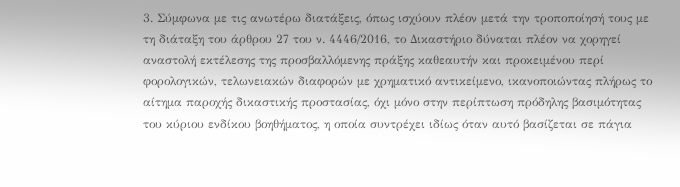3. Σύμφωνα με τις ανωτέρω διατάξεις, όπως ισχύουν πλέον μετά την τροποποίησή τους με τη διάταξη του άρθρου 27 του ν. 4446/2016, το Δικαστήριο δύναται πλέον να χορηγεί αναστολή εκτέλεσης της προσβαλλόμενης πράξης καθεαυτήν και προκειμένου περί φορολογικών, τελωνειακών διαφορών με χρηματικό αντικείμενο, ικανοποιώντας πλήρως το αίτημα παροχής δικαστικής προστασίας, όχι μόνο στην περίπτωση πρόδηλης βασιμότητας του κύριου ενδίκου βοηθήματος, η οποία συντρέχει ιδίως όταν αυτό βασίζεται σε πάγια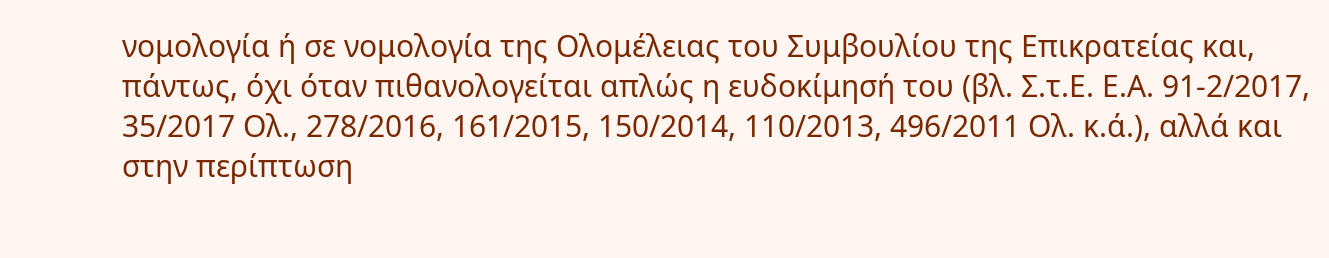νομολογία ή σε νομολογία της Ολομέλειας του Συμβουλίου της Επικρατείας και, πάντως, όχι όταν πιθανολογείται απλώς η ευδοκίμησή του (βλ. Σ.τ.Ε. Ε.Α. 91-2/2017, 35/2017 Ολ., 278/2016, 161/2015, 150/2014, 110/2013, 496/2011 Ολ. κ.ά.), αλλά και στην περίπτωση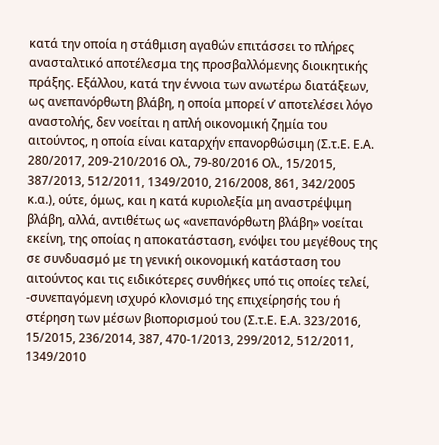κατά την οποία η στάθμιση αγαθών επιτάσσει το πλήρες ανασταλτικό αποτέλεσμα της προσβαλλόμενης διοικητικής πράξης. Εξάλλου, κατά την έννοια των ανωτέρω διατάξεων, ως ανεπανόρθωτη βλάβη, η οποία μπορεί ν’ αποτελέσει λόγο αναστολής, δεν νοείται η απλή οικονομική ζημία του αιτούντος, η οποία είναι καταρχήν επανορθώσιμη (Σ.τ.Ε. Ε.Α. 280/2017, 209-210/2016 Ολ., 79-80/2016 Ολ., 15/2015, 387/2013, 512/2011, 1349/2010, 216/2008, 861, 342/2005 κ.α.), ούτε, όμως, και η κατά κυριολεξία μη αναστρέψιμη βλάβη, αλλά, αντιθέτως ως «ανεπανόρθωτη βλάβη» νοείται εκείνη, της οποίας η αποκατάσταση, ενόψει του μεγέθους της σε συνδυασμό με τη γενική οικονομική κατάσταση του αιτούντος και τις ειδικότερες συνθήκες υπό τις οποίες τελεί, -συνεπαγόμενη ισχυρό κλονισμό της επιχείρησής του ή στέρηση των μέσων βιοπορισμού του (Σ.τ.Ε. Ε.Α. 323/2016, 15/2015, 236/2014, 387, 470-1/2013, 299/2012, 512/2011, 1349/2010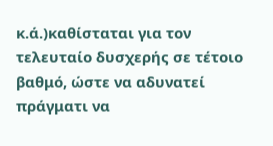κ.ά.)καθίσταται για τον τελευταίο δυσχερής σε τέτοιο βαθμό, ώστε να αδυνατεί πράγματι να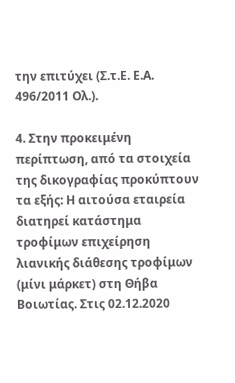την επιτύχει (Σ.τ.Ε. Ε.Α. 496/2011 Ολ.).

4. Στην προκειμένη περίπτωση, από τα στοιχεία της δικογραφίας προκύπτουν τα εξής: Η αιτούσα εταιρεία διατηρεί κατάστημα τροφίμων επιχείρηση λιανικής διάθεσης τροφίμων (μίνι μάρκετ) στη Θήβα Βοιωτίας. Στις 02.12.2020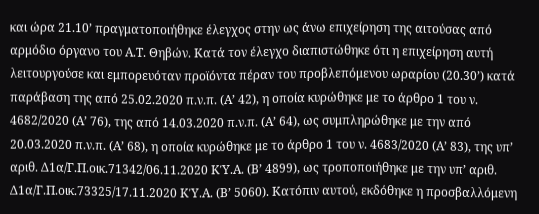και ώρα 21.10’ πραγματοποιήθηκε έλεγχος στην ως άνω επιχείρηση της αιτούσας από αρμόδιο όργανο του Α.Τ. Θηβών. Κατά τον έλεγχο διαπιστώθηκε ότι η επιχείρηση αυτή λειτουργούσε και εμπορευόταν προϊόντα πέραν του προβλεπόμενου ωραρίου (20.30’) κατά παράβαση της από 25.02.2020 π.ν.π. (Α’ 42), η οποία κυρώθηκε με το άρθρο 1 του ν. 4682/2020 (Α’ 76), της από 14.03.2020 π.ν.π. (Α’ 64), ως συμπληρώθηκε με την από 20.03.2020 π.ν.π. (Α’ 68), η οποία κυρώθηκε με το άρθρο 1 του ν. 4683/2020 (Α’ 83), της υπ’ αριθ. Δ1α/Γ.Π.οικ.71342/06.11.2020 ΚΎ.Α. (Β’ 4899), ως τροποποιήθηκε με την υπ’ αριθ. Δ1α/Γ.Π.οικ.73325/17.11.2020 ΚΎ.Α. (Β’ 5060). Κατόπιν αυτού, εκδόθηκε η προσβαλλόμενη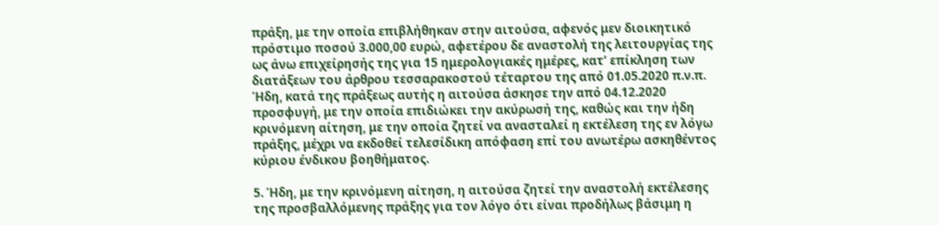πράξη, με την οποία επιβλήθηκαν στην αιτούσα, αφενός μεν διοικητικό πρόστιμο ποσού 3.000,00 ευρώ, αφετέρου δε αναστολή της λειτουργίας της ως άνω επιχείρησής της για 15 ημερολογιακές ημέρες, κατ’ επίκληση των διατάξεων του άρθρου τεσσαρακοστού τέταρτου της από 01.05.2020 π.ν.π. Ήδη, κατά της πράξεως αυτής η αιτούσα άσκησε την από 04.12.2020 προσφυγή, με την οποία επιδιώκει την ακύρωσή της, καθώς και την ήδη κρινόμενη αίτηση, με την οποία ζητεί να ανασταλεί η εκτέλεση της εν λόγω πράξης, μέχρι να εκδοθεί τελεσίδικη απόφαση επί του ανωτέρω ασκηθέντος κύριου ένδικου βοηθήματος.

5. Ήδη, με την κρινόμενη αίτηση, η αιτούσα ζητεί την αναστολή εκτέλεσης της προσβαλλόμενης πράξης για τον λόγο ότι είναι προδήλως βάσιμη η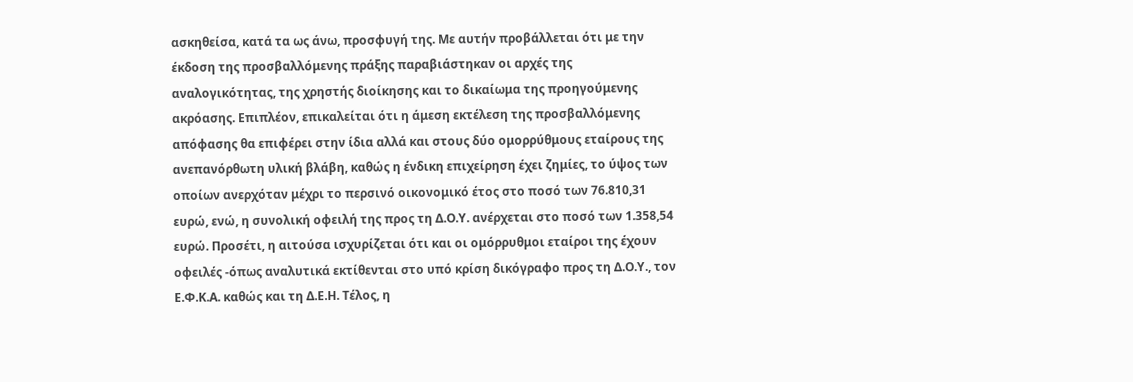ασκηθείσα, κατά τα ως άνω, προσφυγή της. Με αυτήν προβάλλεται ότι με την έκδοση της προσβαλλόμενης πράξης παραβιάστηκαν οι αρχές της αναλογικότητας, της χρηστής διοίκησης και το δικαίωμα της προηγούμενης ακρόασης. Επιπλέον, επικαλείται ότι η άμεση εκτέλεση της προσβαλλόμενης απόφασης θα επιφέρει στην ίδια αλλά και στους δύο ομορρύθμους εταίρους της ανεπανόρθωτη υλική βλάβη, καθώς η ένδικη επιχείρηση έχει ζημίες, το ύψος των οποίων ανερχόταν μέχρι το περσινό οικονομικό έτος στο ποσό των 76.810,31 ευρώ, ενώ, η συνολική οφειλή της προς τη Δ.Ο.Υ. ανέρχεται στο ποσό των 1.358,54 ευρώ. Προσέτι, η αιτούσα ισχυρίζεται ότι και οι ομόρρυθμοι εταίροι της έχουν οφειλές -όπως αναλυτικά εκτίθενται στο υπό κρίση δικόγραφο προς τη Δ.Ο.Υ., τον Ε.Φ.Κ.Α. καθώς και τη Δ.Ε.Η. Τέλος, η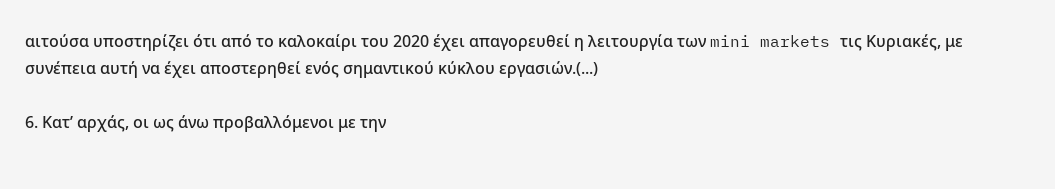αιτούσα υποστηρίζει ότι από το καλοκαίρι του 2020 έχει απαγορευθεί η λειτουργία των mini markets τις Κυριακές, με συνέπεια αυτή να έχει αποστερηθεί ενός σημαντικού κύκλου εργασιών.(...)

6. Κατ’ αρχάς, οι ως άνω προβαλλόμενοι με την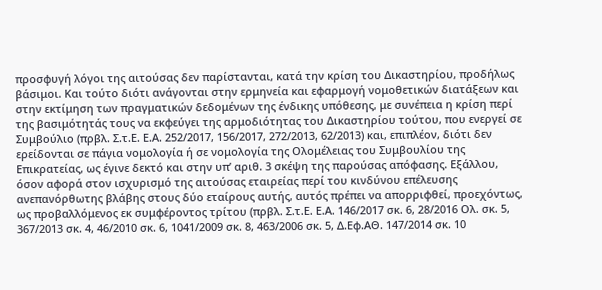προσφυγή λόγοι της αιτούσας δεν παρίστανται, κατά την κρίση του Δικαστηρίου, προδήλως βάσιμοι. Και τούτο διότι ανάγονται στην ερμηνεία και εφαρμογή νομοθετικών διατάξεων και στην εκτίμηση των πραγματικών δεδομένων της ένδικης υπόθεσης, με συνέπεια η κρίση περί της βασιμότητάς τους να εκφεύγει της αρμοδιότητας του Δικαστηρίου τούτου, που ενεργεί σε Συμβούλιο (πρβλ. Σ.τ.Ε. Ε.Α. 252/2017, 156/2017, 272/2013, 62/2013) και, επιπλέον, διότι δεν ερείδονται σε πάγια νομολογία ή σε νομολογία της Ολομέλειας του Συμβουλίου της Επικρατείας, ως έγινε δεκτό και στην υπ’ αριθ. 3 σκέψη της παρούσας απόφασης. Εξάλλου, όσον αφορά στον ισχυρισμό της αιτούσας εταιρείας περί του κινδύνου επέλευσης ανεπανόρθωτης βλάβης στους δύο εταίρους αυτής, αυτός πρέπει να απορριφθεί, προεχόντως, ως προβαλλόμενος εκ συμφέροντος τρίτου (πρβλ. Σ.τ.Ε. Ε.Α. 146/2017 σκ. 6, 28/2016 Ολ. σκ. 5, 367/2013 σκ. 4, 46/2010 σκ. 6, 1041/2009 σκ. 8, 463/2006 σκ. 5, Δ.Εφ.ΑΘ. 147/2014 σκ. 10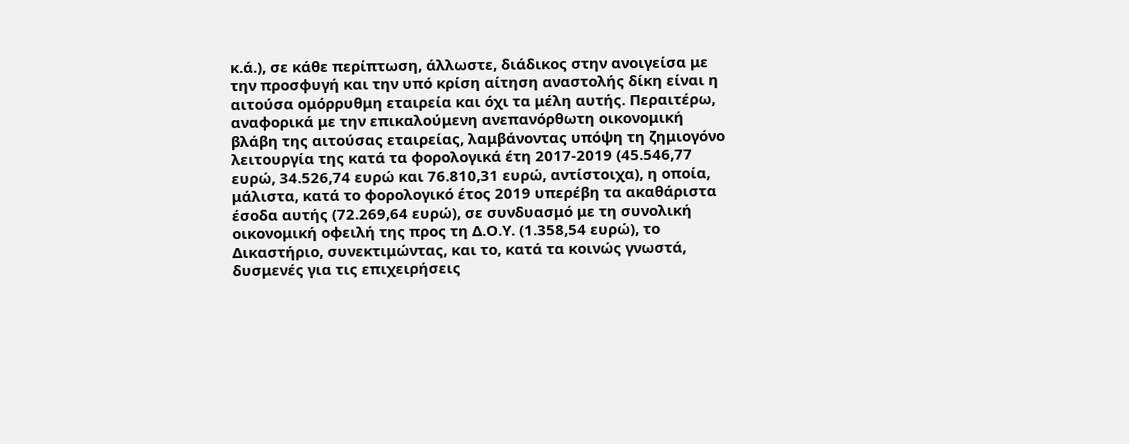κ.ά.), σε κάθε περίπτωση, άλλωστε, διάδικος στην ανοιγείσα με την προσφυγή και την υπό κρίση αίτηση αναστολής δίκη είναι η αιτούσα ομόρρυθμη εταιρεία και όχι τα μέλη αυτής. Περαιτέρω, αναφορικά με την επικαλούμενη ανεπανόρθωτη οικονομική βλάβη της αιτούσας εταιρείας, λαμβάνοντας υπόψη τη ζημιογόνο λειτουργία της κατά τα φορολογικά έτη 2017-2019 (45.546,77 ευρώ, 34.526,74 ευρώ και 76.810,31 ευρώ, αντίστοιχα), η οποία, μάλιστα, κατά το φορολογικό έτος 2019 υπερέβη τα ακαθάριστα έσοδα αυτής (72.269,64 ευρώ), σε συνδυασμό με τη συνολική οικονομική οφειλή της προς τη Δ.Ο.Υ. (1.358,54 ευρώ), το Δικαστήριο, συνεκτιμώντας, και το, κατά τα κοινώς γνωστά, δυσμενές για τις επιχειρήσεις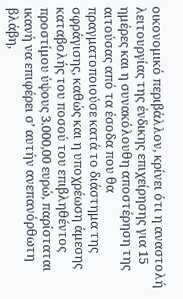οικονομικό περιβάλλον, κρίνει ότι η αναστολή λειτουργίας της ένδικης επιχείρησης για 15 ημέρες και η συνακόλουθη αποστέρηση της αιτούσας από τα έσοδα που θα πραγματοποιούσε κατά το διάστημα της σφράγισης, καθώς και η υποχρέωση άμεσης καταβολής του ποσού του επιβληθέντος προστίμου ύψους 3.000,00 ευρώ, παρίσταται ικανή να επιφέρει σ’ αυτήν ανεπανόρθωτη βλάβη,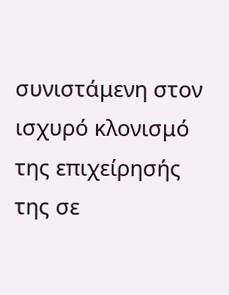συνιστάμενη στον ισχυρό κλονισμό της επιχείρησής της σε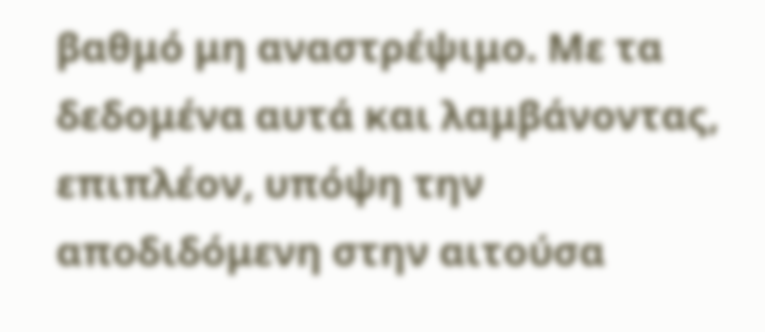βαθμό μη αναστρέψιμο. Με τα δεδομένα αυτά και λαμβάνοντας, επιπλέον, υπόψη την αποδιδόμενη στην αιτούσα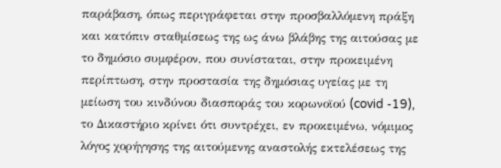παράβαση, όπως περιγράφεται στην προσβαλλόμενη πράξη και κατόπιν σταθμίσεως της ως άνω βλάβης της αιτούσας με το δημόσιο συμφέρον, που συνίσταται, στην προκειμένη περίπτωση, στην προστασία της δημόσιας υγείας με τη μείωση του κινδύνου διασποράς του κορωνοϊού (covid -19), το Δικαστήριο κρίνει ότι συντρέχει, εν προκειμένω, νόμιμος λόγος χορήγησης της αιτούμενης αναστολής εκτελέσεως της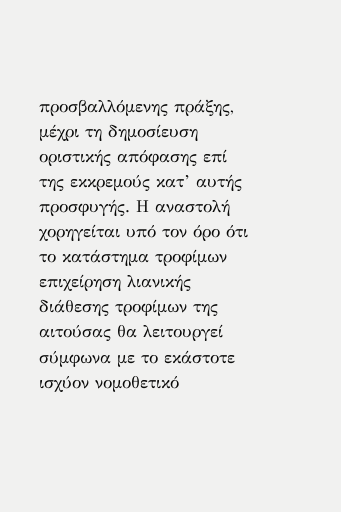προσβαλλόμενης πράξης, μέχρι τη δημοσίευση οριστικής απόφασης επί της εκκρεμούς κατ’ αυτής προσφυγής. Η αναστολή χορηγείται υπό τον όρο ότι το κατάστημα τροφίμων επιχείρηση λιανικής διάθεσης τροφίμων της αιτούσας θα λειτουργεί σύμφωνα με το εκάστοτε ισχύον νομοθετικό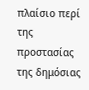πλαίσιο περί της προστασίας της δημόσιας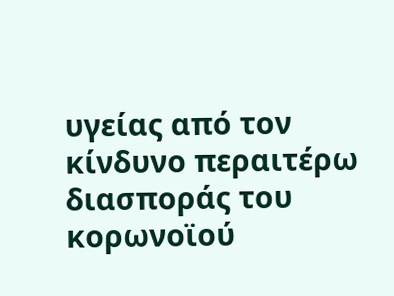υγείας από τον κίνδυνο περαιτέρω διασποράς του κορωνοϊού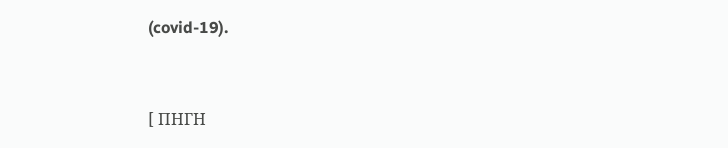(covid-19).



[ ΠΗΓΗ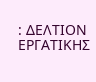: ΔΕΛΤΙΟΝ ΕΡΓΑΤΙΚΗΣ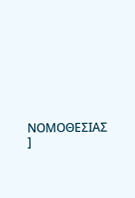ΝΟΜΟΘΕΣΙΑΣ ]